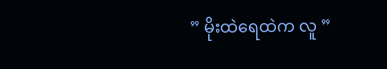” မိုးထဲရေထဲက လူ ”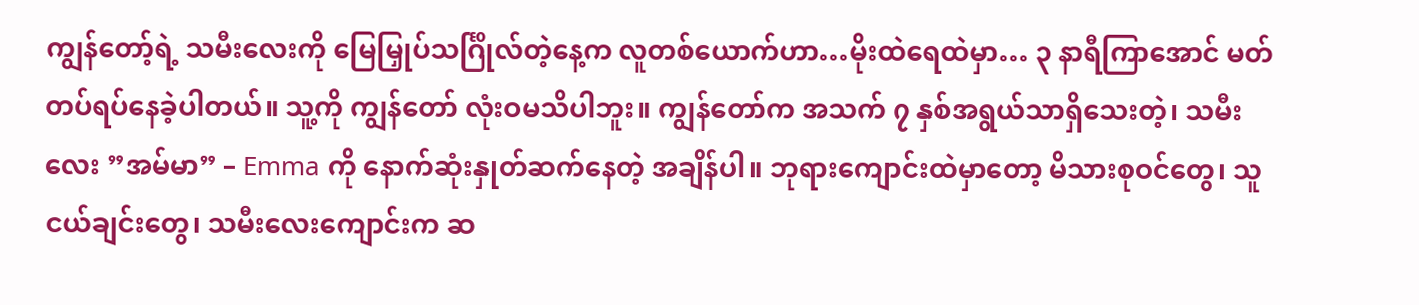ကျွန်တော့်ရဲ့ သမီးလေးကို မြေမြှုပ်သင်္ဂြိုလ်တဲ့နေ့က လူတစ်ယောက်ဟာ…မိုးထဲရေထဲမှာ… ၃ နာရီကြာအောင် မတ်တပ်ရပ်နေခဲ့ပါတယ်။ သူ့ကို ကျွန်တော် လုံးဝမသိပါဘူး။ ကျွန်တော်က အသက် ၇ နှစ်အရွယ်သာရှိသေးတဲ့၊ သမီးလေး ”အမ်မာ” – Emma ကို နောက်ဆုံးနှုတ်ဆက်နေတဲ့ အချိန်ပါ။ ဘုရားကျောင်းထဲမှာတော့ မိသားစုဝင်တွေ၊ သူငယ်ချင်းတွေ၊ သမီးလေးကျောင်းက ဆ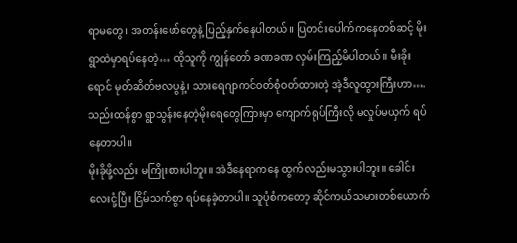ရာမတွေ၊ အတန်းဖော်တွေနဲ့ ပြည့်နှက်နေပါတယ်။ ပြတင်းပေါက်ကနေတစ်ဆင့် မိုးရွာထဲမှာရပ်နေတဲ့… ထိုသူကို ကျွန်တော် ခဏခဏ လှမ်းကြည့်မိပါတယ်။ မီးခိုးရောင် မုတ်ဆိတ်ဗလပွနဲ့၊ သားရေဂျာကင်ဝတ်စုံဝတ်ထားတဲ့ အဲ့ဒီလူထွားကြီးဟာ…. သည်းထန်စွာ ရွာသွန်းနေတဲ့မိုးရေတွေကြားမှာ ကျောက်ရုပ်ကြီးလို မလှုပ်မယှက် ရပ်နေတာပါ။
မိုးခိုဖို့လည်း မကြိုးစားပါဘူး။ အဲဒီနေရာကနေ ထွက်လည်းမသွားပါဘူး။ ခေါင်းလေးငုံ့ပြီး ငြိမ်သက်စွာ ရပ်နေခဲ့တာပါ။ သူပုံစံကတော့ ဆိုင်ကယ်သမားတစ်ယောက်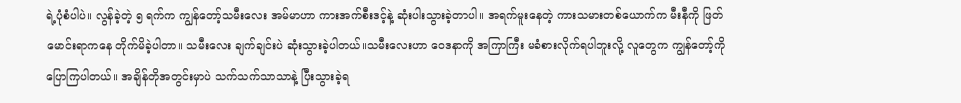ရဲ့ပုံစံပါပဲ။ လွန်ခဲ့တဲ့ ၅ ရက်က ကျွန်တော့်သမီးလေး အမ်မာဟာ ကားအက်စီးဒင့်နဲ့ ဆုံးပါးသွားခဲ့တာပါ။ အရက်မူးနေတဲ့ ကားသမားတစ်ယောက်က မီးနီကို ဖြတ်မောင်းရာကနေ တိုက်မိခဲ့ပါတာ။ သမီးလေး ချက်ချင်းပဲ ဆုံးသွားခဲ့ပါတယ်။သမီးလေးဟာ ဝေဒနာကို အကြာကြီး မခံစားလိုက်ရပါဘူးလို့ လူတွေက ကျွန်တော့်ကို ပြောကြပါတယ်။ အချိန်တိုအတွင်းမှာပဲ သက်သက်သာသာနဲ့ ပြီးသွားခဲ့ရ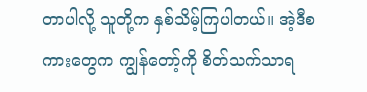တာပါလို့ သူတို့က နှစ်သိမ့်ကြပါတယ်။ အဲ့ဒီစကားတွေက ကျွန်တော့်ကို စိတ်သက်သာရ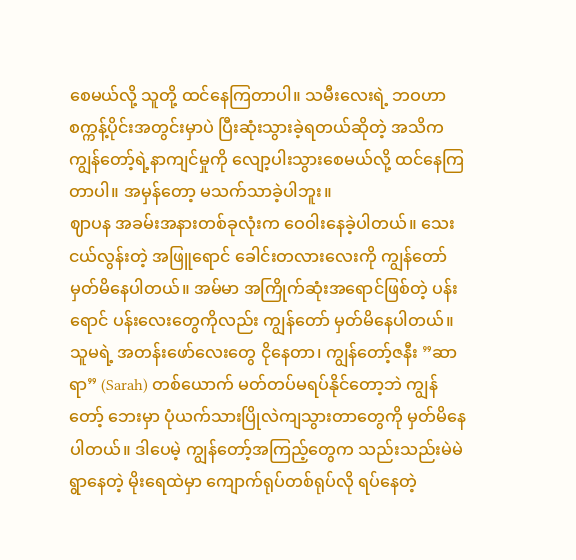စေမယ်လို့ သူတို့ ထင်နေကြတာပါ။ သမီးလေးရဲ့ ဘဝဟာ စက္ကန့်ပိုင်းအတွင်းမှာပဲ ပြီးဆုံးသွားခဲ့ရတယ်ဆိုတဲ့ အသိက ကျွန်တော့်ရဲ့နာကျင်မှုကို လျော့ပါးသွားစေမယ်လို့ ထင်နေကြတာပါ။ အမှန်တော့ မသက်သာခဲ့ပါဘူး။
ဈာပန အခမ်းအနားတစ်ခုလုံးက ဝေဝါးနေခဲ့ပါတယ်။ သေးငယ်လွန်းတဲ့ အဖြူရောင် ခေါင်းတလားလေးကို ကျွန်တော် မှတ်မိနေပါတယ်။ အမ်မာ အကြိုက်ဆုံးအရောင်ဖြစ်တဲ့ ပန်းရောင် ပန်းလေးတွေကိုလည်း ကျွန်တော် မှတ်မိနေပါတယ်။ သူမရဲ့ အတန်းဖော်လေးတွေ ငိုနေတာ၊ ကျွန်တော့်ဇနီး ”ဆာရာ” (Sarah) တစ်ယောက် မတ်တပ်မရပ်နိုင်တော့ဘဲ ကျွန်တော့် ဘေးမှာ ပုံယက်သားပြိုလဲကျသွားတာတွေကို မှတ်မိနေပါတယ်။ ဒါပေမဲ့ ကျွန်တော့်အကြည့်တွေက သည်းသည်းမဲမဲရွာနေတဲ့ မိုးရေထဲမှာ ကျောက်ရုပ်တစ်ရုပ်လို ရပ်နေတဲ့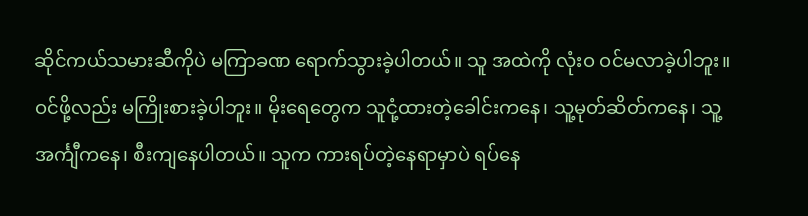ဆိုင်ကယ်သမားဆီကိုပဲ မကြာခဏ ရောက်သွားခဲ့ပါတယ်။ သူ အထဲကို လုံးဝ ဝင်မလာခဲ့ပါဘူး။ ဝင်ဖို့လည်း မကြိုးစားခဲ့ပါဘူး။ မိုးရေတွေက သူငုံ့ထားတဲ့ခေါင်းကနေ၊ သူ့မုတ်ဆိတ်ကနေ၊ သူ့အင်္ကျီကနေ၊ စီးကျနေပါတယ်။ သူက ကားရပ်တဲ့နေရာမှာပဲ ရပ်နေ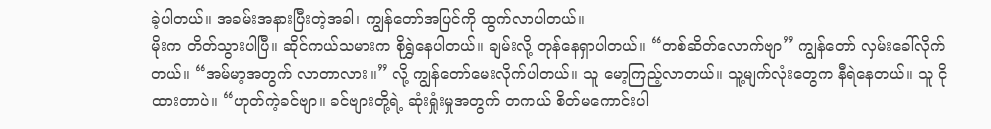ခဲ့ပါတယ်။ အခမ်းအနားပြီးတဲ့အခါ၊ ကျွန်တော်အပြင်ကို ထွက်လာပါတယ်။
မိုးက တိတ်သွားပါပြီ။ ဆိုင်ကယ်သမားက စိုရွှဲနေပါတယ်။ ချမ်းလို့ တုန်နေရှာပါတယ်။ “တစ်ဆိတ်လောက်ဗျာ” ကျွန်တော် လှမ်းခေါ်လိုက်တယ်။ “အမ်မာ့အတွက် လာတာလား။” လို့ ကျွန်တော်မေးလိုက်ပါတယ်။ သူ မော့ကြည့်လာတယ်။ သူ့မျက်လုံးတွေက နီရဲနေတယ်။ သူ ငိုထားတာပဲ။ “ဟုတ်ကဲ့ခင်ဗျာ။ ခင်ဗျားတို့ရဲ့ ဆုံးရှုံးမှုအတွက် တကယ် စိတ်မကောင်းပါ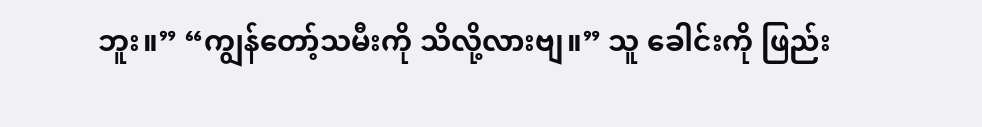ဘူး။” “ကျွန်တော့်သမီးကို သိလို့လားဗျ။” သူ ခေါင်းကို ဖြည်း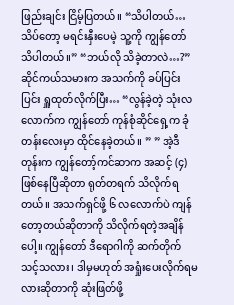ဖြည်းချင်း ငြိမ့်ပြတယ်။ “သိပါတယ်… သိပ်တော့ မရင်းနှီးပေမဲ့ သူ့ကို ကျွန်တော် သိပါတယ်။” “ဘယ်လို သိခဲ့တာလဲ…?” ဆိုင်ကယ်သမားက အသက်ကို ခပ်ပြင်းပြင်း ရှူထုတ်လိုက်ပြီး… “လွန်ခဲ့တဲ့ သုံးလလောက်က ကျွန်တော် ကုန်စုံဆိုင်ရှေ့က ခုံတန်းလေးမှာ ထိုင်နေခဲ့တယ်။ ” ” အဲ့ဒီတုန်းက ကျွန်တော့်ကင်ဆာက အဆင့် (၄) ဖြစ်နေပြီဆိုတာ ရုတ်တရက် သိလိုက်ရတယ်။ အသက်ရှင်ဖို့ ၆ လလောက်ပဲ ကျန်တော့တယ်ဆိုတာကို သိလိုက်ရတဲ့အချိန်ပေါ့။ ကျွန်တော် ဒီရောဂါကို ဆက်တိုက်သင့်သလား၊ ဒါမှမဟုတ် အရှုံးပေးလိုက်ရမလားဆိုတာကို ဆုံးဖြတ်ဖို့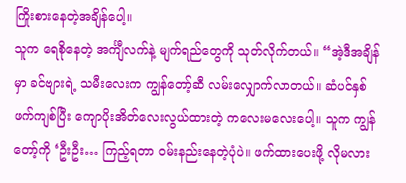ကြိုးစားနေတဲ့အချိန်ပေါ့။
သူက ရေစိုနေတဲ့ အင်္ကျီလက်နဲ့ မျက်ရည်တွေကို သုတ်လိုက်တယ်။ “အဲ့ဒီအချိန်မှာ ခင်ဗျားရဲ့ သမီးလေးက ကျွန်တော့်ဆီ လမ်းလျှောက်လာတယ်။ ဆံပင်နှစ်ဖက်ကျစ်ပြီး ကျောပိုးအိတ်လေးလွယ်ထားတဲ့ ကလေးမလေးပေါ့။ သူက ကျွန်တော့်ကို ‘ဦးဦး… ကြည့်ရတာ ဝမ်းနည်းနေတဲ့ပုံပဲ။ ဖက်ထားပေးဖို့ လိုမလား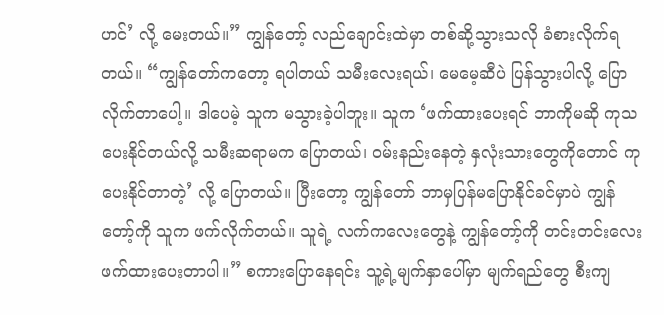ဟင်’ လို့ မေးတယ်။” ကျွန်တော့် လည်ချောင်းထဲမှာ တစ်ဆို့သွားသလို ခံစားလိုက်ရတယ်။ “ကျွန်တော်ကတော့ ရပါတယ် သမီးလေးရယ်၊ မေမေ့ဆီပဲ ပြန်သွားပါလို့ ပြောလိုက်တာပေါ့။ ဒါပေမဲ့ သူက မသွားခဲ့ပါဘူး။ သူက ‘ဖက်ထားပေးရင် ဘာကိုမဆို ကုသပေးနိုင်တယ်လို့ သမီးဆရာမက ပြောတယ်၊ ဝမ်းနည်းနေတဲ့ နှလုံးသားတွေကိုတောင် ကုပေးနိုင်တာတဲ့’ လို့ ပြောတယ်။ ပြီးတော့ ကျွန်တော် ဘာမှပြန်မပြောနိုင်ခင်မှာပဲ ကျွန်တော့်ကို သူက ဖက်လိုက်တယ်။ သူရဲ့ လက်ကလေးတွေနဲ့ ကျွန်တော့်ကို တင်းတင်းလေး ဖက်ထားပေးတာပါ။” စကားပြောနေရင်း သူ့ရဲ့မျက်နှာပေါ်မှာ မျက်ရည်တွေ စီးကျ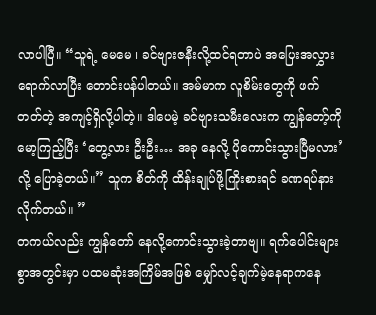လာပါပြီ။ “သူရဲ့ မေမေ ၊ ခင်ဗျားဇနီးလို့ထင်ရတာပဲ အပြေးအလွှား ရောက်လာပြီး တောင်းပန်ပါတယ်။ အမ်မာက လူစိမ်းတွေကို ဖက်တတ်တဲ့ အကျင့်ရှိလို့ပါတဲ့။ ဒါပေမဲ့ ခင်ဗျားသမီးလေးက ကျွန်တော့်ကို မော့ကြည့်ပြီး ‘တွေ့လား ဦးဦး… အခု နေလို့ ပိုကောင်းသွားပြီမလား’ လို့ ပြောခဲ့တယ်။” သူက စိတ်ကို ထိန်းချုပ်ဖို့ကြိုးစားရင် ခဏရပ်နားလိုက်တယ်။ ”
တကယ်လည်း ကျွန်တော် နေလို့ကောင်းသွားခဲ့တာဗျ။ ရက်ပေါင်းများစွာအတွင်းမှာ ပထမဆုံးအကြိမ်အဖြစ် မျှော်လင့်ချက်မဲ့နေရာကနေ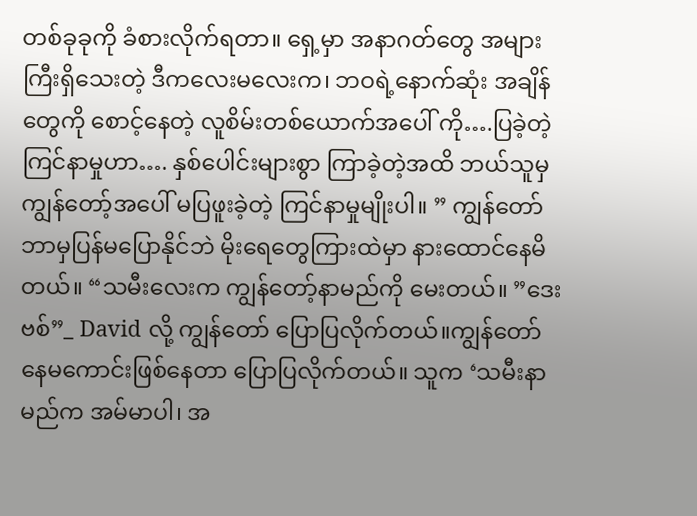တစ်ခုခုကို ခံစားလိုက်ရတာ။ ရှေ့မှာ အနာဂတ်တွေ အများကြီးရှိသေးတဲ့ ဒီကလေးမလေးက၊ ဘဝရဲ့နောက်ဆုံး အချိန်တွေကို စောင့်နေတဲ့ လူစိမ်းတစ်ယောက်အပေါ် ကို….ပြခဲ့တဲ့ ကြင်နာမှုဟာ…. နှစ်ပေါင်းများစွာ ကြာခဲ့တဲ့အထိ ဘယ်သူမှ ကျွန်တော့်အပေါ် မပြဖူးခဲ့တဲ့ ကြင်နာမှုမျိုးပါ။ ” ကျွန်တော် ဘာမှပြန်မပြောနိုင်ဘဲ မိုးရေတွေကြားထဲမှာ နားထောင်နေမိတယ်။ “သမီးလေးက ကျွန်တော့်နာမည်ကို မေးတယ်။ ”ဒေးဗစ်”_ David လို့ ကျွန်တော် ပြောပြလိုက်တယ်။ကျွန်တော် နေမကောင်းဖြစ်နေတာ ပြောပြလိုက်တယ်။ သူက ‘သမီးနာမည်က အမ်မာပါ၊ အ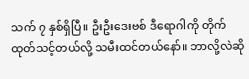သက် ၇ နှစ်ရှိပြီ။ ဦးဦးဒေးဗစ် ဒီရောဂါကို တိုက်ထုတ်သင့်တယ်လို့ သမီးထင်တယ်နော်။ ဘာလို့လဲဆို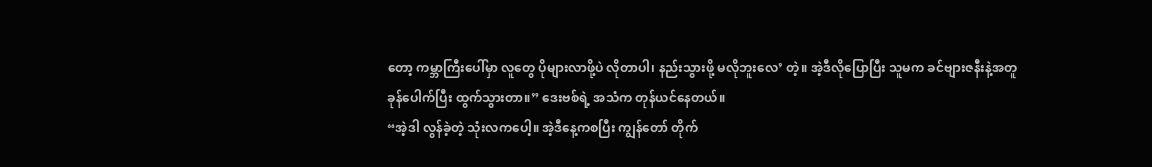တော့ ကမ္ဘာကြီးပေါ်မှာ လူတွေ ပိုများလာဖို့ပဲ လိုတာပါ၊ နည်းသွားဖို့ မလိုဘူးလေ’ တဲ့။ အဲ့ဒီလိုပြောပြီး သူမက ခင်ဗျားဇနီးနဲ့အတူ ခုန်ပေါက်ပြီး ထွက်သွားတာ။” ဒေးဗစ်ရဲ့ အသံက တုန်ယင်နေတယ်။
“အဲ့ဒါ လွန်ခဲ့တဲ့ သုံးလကပေါ့။ အဲ့ဒီနေ့ကစပြီး ကျွန်တော် တိုက်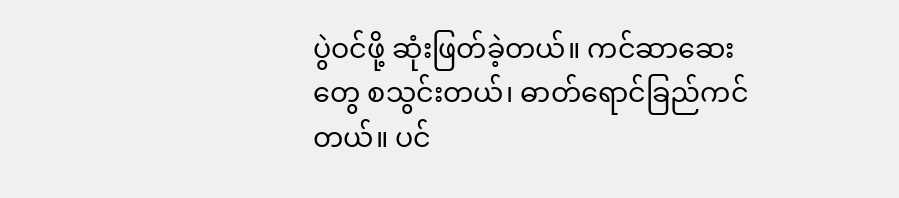ပွဲဝင်ဖို့ ဆုံးဖြတ်ခဲ့တယ်။ ကင်ဆာဆေးတွေ စသွင်းတယ်၊ ဓာတ်ရောင်ခြည်ကင်တယ်။ ပင်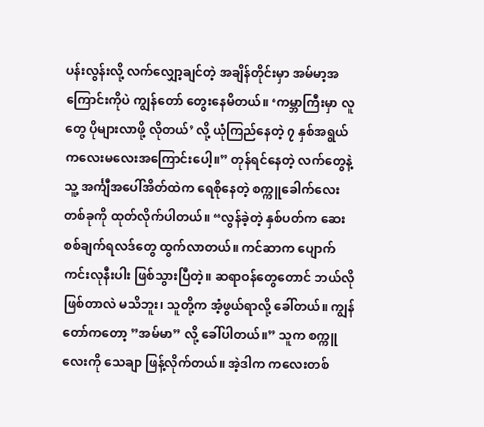ပန်းလွန်းလို့ လက်လျှော့ချင်တဲ့ အချိန်တိုင်းမှာ အမ်မာ့အကြောင်းကိုပဲ ကျွန်တော် တွေးနေမိတယ်။ ‘ကမ္ဘာကြီးမှာ လူတွေ ပိုများလာဖို့ လိုတယ်’ လို့ ယုံကြည်နေတဲ့ ၇ နှစ်အရွယ် ကလေးမလေးအကြောင်းပေါ့။” တုန်ရင်နေတဲ့ လက်တွေနဲ့ သူ့ အင်္ကျီအပေါ်အိတ်ထဲက ရေစိုနေတဲ့ စက္ကူခေါက်လေးတစ်ခုကို ထုတ်လိုက်ပါတယ်။ “လွန်ခဲ့တဲ့ နှစ်ပတ်က ဆေးစစ်ချက်ရလဒ်တွေ ထွက်လာတယ်။ ကင်ဆာက ပျောက်ကင်းလုနီးပါး ဖြစ်သွားပြီတဲ့။ ဆရာဝန်တွေတောင် ဘယ်လိုဖြစ်တာလဲ မသိဘူး၊ သူတို့က အံ့ဖွယ်ရာလို့ ခေါ်တယ်။ ကျွန်တော်ကတော့ ”အမ်မာ” လို့ ခေါ်ပါတယ်။” သူက စက္ကူလေးကို သေချာ ဖြန့်လိုက်တယ်။ အဲ့ဒါက ကလေးတစ်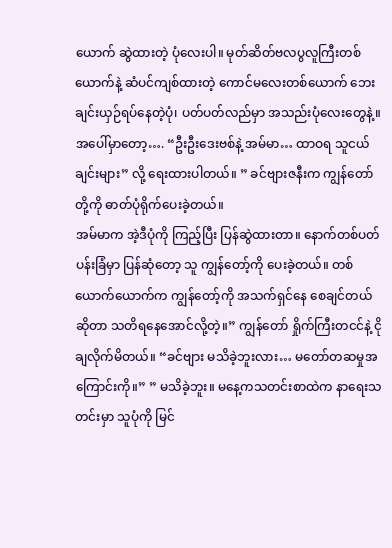ယောက် ဆွဲထားတဲ့ ပုံလေးပါ။ မုတ်ဆိတ်ဗလပွလူကြီးတစ်ယောက်နဲ့ ဆံပင်ကျစ်ထားတဲ့ ကောင်မလေးတစ်ယောက် ဘေးချင်းယှဉ်ရပ်နေတဲ့ပုံ၊ ပတ်ပတ်လည်မှာ အသည်းပုံလေးတွေနဲ့။ အပေါ်မှာတော့…. “ဦးဦးဒေးဗစ်နဲ့ အမ်မာ… ထာဝရ သူငယ်ချင်းများ” လို့ ရေးထားပါတယ်။ ” ခင်ဗျားဇနီးက ကျွန်တော်တို့ကို ဓာတ်ပုံရိုက်ပေးခဲ့တယ်။
အမ်မာက အဲ့ဒီပုံကို ကြည့်ပြီး ပြန်ဆွဲထားတာ။ နောက်တစ်ပတ် ပန်းခြံမှာ ပြန်ဆုံတော့ သူ ကျွန်တော့်ကို ပေးခဲ့တယ်။ တစ်ယောက်ယောက်က ကျွန်တော့်ကို အသက်ရှင်နေ စေချင်တယ်ဆိုတာ သတိရနေအောင်လို့တဲ့။” ကျွန်တော် ရှိုက်ကြီးတငင်နဲ့ ငိုချလိုက်မိတယ်။ “ခင်ဗျား မသိခဲ့ဘူးလား… မတော်တဆမှုအကြောင်းကို။” ” မသိခဲ့ဘူး။ မနေ့ကသတင်းစာထဲက နာရေးသတင်းမှာ သူပုံကို မြင်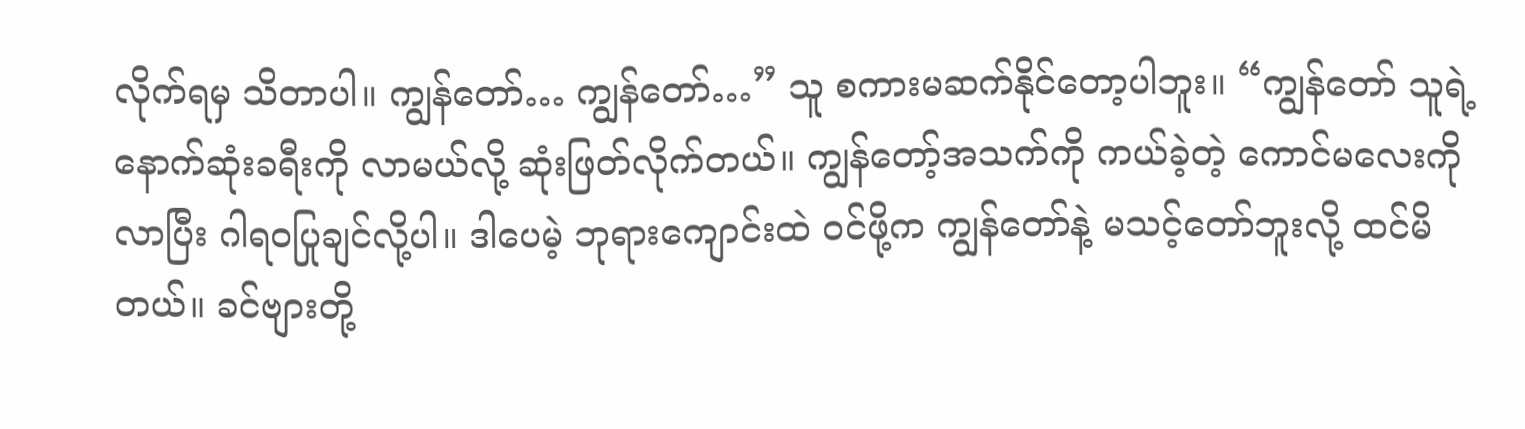လိုက်ရမှ သိတာပါ။ ကျွန်တော်… ကျွန်တော်…” သူ စကားမဆက်နိုင်တော့ပါဘူး။ “ကျွန်တော် သူရဲ့နောက်ဆုံးခရီးကို လာမယ်လို့ ဆုံးဖြတ်လိုက်တယ်။ ကျွန်တော့်အသက်ကို ကယ်ခဲ့တဲ့ ကောင်မလေးကို လာပြီး ဂါရဝပြုချင်လို့ပါ။ ဒါပေမဲ့ ဘုရားကျောင်းထဲ ဝင်ဖို့က ကျွန်တော်နဲ့ မသင့်တော်ဘူးလို့ ထင်မိတယ်။ ခင်ဗျားတို့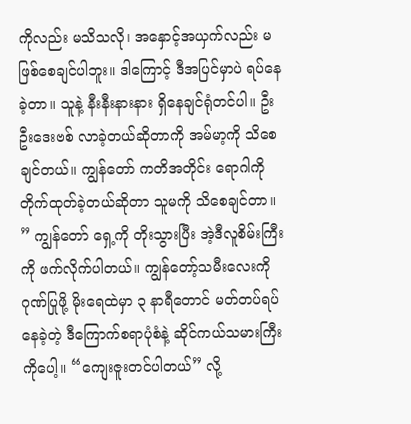ကိုလည်း မသိသလို၊ အနှောင့်အယှက်လည်း မဖြစ်စေချင်ပါဘူး။ ဒါကြောင့် ဒီအပြင်မှာပဲ ရပ်နေခဲ့တာ။ သူနဲ့ နီးနီးနားနား ရှိနေချင်ရုံတင်ပါ။ ဦးဦးဒေးဗစ် လာခဲ့တယ်ဆိုတာကို အမ်မာ့ကို သိစေချင်တယ်။ ကျွန်တော် ကတိအတိုင်း ရောဂါကို တိုက်ထုတ်ခဲ့တယ်ဆိုတာ သူမကို သိစေချင်တာ။ ” ကျွန်တော် ရှေ့ကို တိုးသွားပြီး အဲ့ဒီလူစိမ်းကြီးကို ဖက်လိုက်ပါတယ်။ ကျွန်တော့်သမီးလေးကို ဂုဏ်ပြုဖို့ မိုးရေထဲမှာ ၃ နာရီတောင် မတ်တပ်ရပ်နေခဲ့တဲ့ ဒီကြောက်စရာပုံစံနဲ့ ဆိုင်ကယ်သမားကြီးကိုပေါ့။ “ကျေးဇူးတင်ပါတယ်” လို့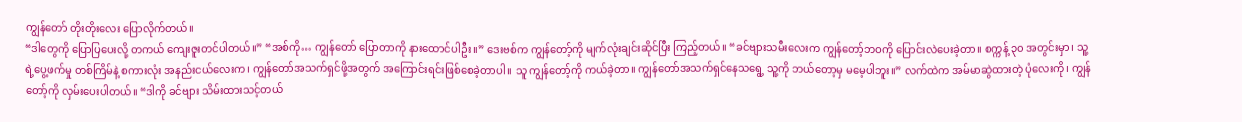ကျွန်တော် တိုးတိုးလေး ပြောလိုက်တယ်။
“ဒါတွေကို ပြောပြပေးလို့ တကယ် ကျေးဇူးတင်ပါတယ်။” “အစ်ကို… ကျွန်တော် ပြောတာကို နားထောင်ပါဦး။” ဒေးဗစ်က ကျွန်တော့်ကို မျက်လုံးချင်းဆိုင်ပြီး ကြည့်တယ်။ “ခင်ဗျားသမီးလေးက ကျွန်တော့်ဘဝကို ပြောင်းလဲပေးခဲ့တာ။ စက္ကန့် ၃၀ အတွင်းမှာ၊ သူ့ရဲ့ပွေ့ဖက်မှု တစ်ကြိမ်နဲ့ စကားလုံး အနည်းငယ်လေးက၊ ကျွန်တော်အသက်ရှင်ဖို့အတွက် အကြောင်းရင်းဖြစ်စေခဲ့တာပါ။ သူ ကျွန်တော့်ကို ကယ်ခဲ့တာ။ ကျွန်တော်အသက်ရှင်နေသရွေ့ သူ့ကို ဘယ်တော့မှ မမေ့ပါဘူး။” လက်ထဲက အမ်မာဆွဲထားတဲ့ ပုံလေးကို၊ ကျွန်တော့်ကို လှမ်းပေးပါတယ်။ “ဒါကို ခင်ဗျား သိမ်းထားသင့်တယ်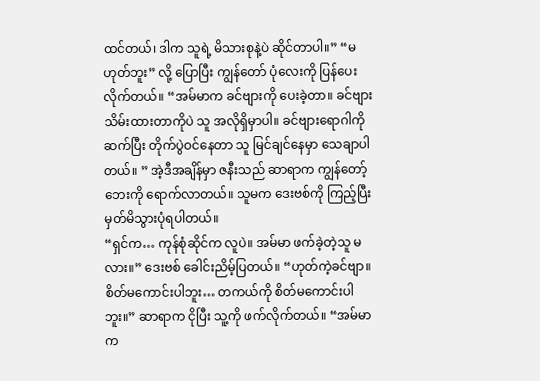ထင်တယ်၊ ဒါက သူရဲ့ မိသားစုနဲ့ပဲ ဆိုင်တာပါ။” “မဟုတ်ဘူး” လို့ ပြောပြီး ကျွန်တော် ပုံလေးကို ပြန်ပေးလိုက်တယ်။ “အမ်မာက ခင်ဗျားကို ပေးခဲ့တာ။ ခင်ဗျား သိမ်းထားတာကိုပဲ သူ အလိုရှိမှာပါ။ ခင်ဗျားရောဂါကို ဆက်ပြီး တိုက်ပွဲဝင်နေတာ သူ မြင်ချင်နေမှာ သေချာပါတယ်။ ” အဲ့ဒီအချိန်မှာ ဇနီးသည် ဆာရာက ကျွန်တော့်ဘေးကို ရောက်လာတယ်။ သူမက ဒေးဗစ်ကို ကြည့်ပြီး မှတ်မိသွားပုံရပါတယ်။
“ရှင်က… ကုန်စုံဆိုင်က လူပဲ။ အမ်မာ ဖက်ခဲ့တဲ့သူ မလား။” ဒေးဗစ် ခေါင်းညိမ့်ပြတယ်။ “ဟုတ်ကဲ့ခင်ဗျာ။ စိတ်မကောင်းပါဘူး… တကယ်ကို စိတ်မကောင်းပါဘူး။” ဆာရာက ငိုပြီး သူ့ကို ဖက်လိုက်တယ်။ “အမ်မာက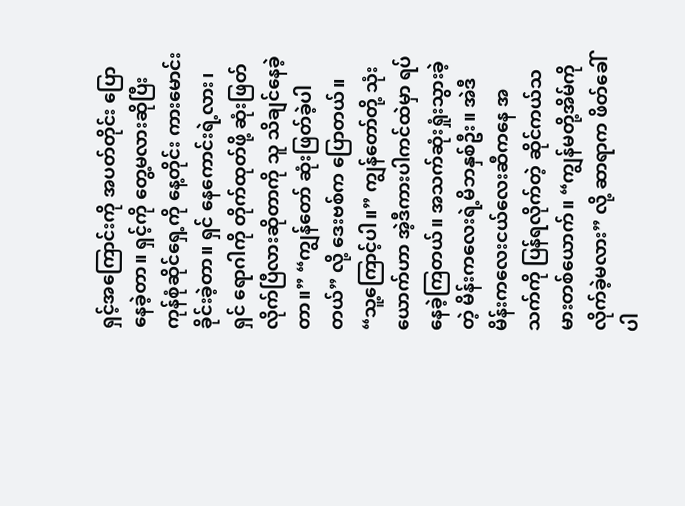ရှင့်အကြောင်းကို အပတ်တိုင်း ပြောနေခဲ့တာ။ ရှင့်ကို တွေ့မလားဆိုပြီး ကုန်စုံဆိုင်ရှေ့ကို နေ့တိုင်း ကားမောင်းခိုင်းခဲ့တာ။ ရှင် နေကောင်းရဲ့လား၊ ရှင် ရောဂါကို တိုက်ထုတ်ဖို့ ဆုံးဖြတ်လိုက်ပြီလားဆိုတာကို သူ သိချင်နေခဲ့တာ။” “ကျွန်တော် ဆုံးဖြတ်ခဲ့ပါတယ်” လို့ ဒေးဗစ်က ပြောတယ်။ “သူ့ကြောင့်ပါ။” ကျွန်တော်တို့ သုံးယောက်ဟာ အဲ့ဒီကားပါကင်ထဲမှာ ရပ်နေခဲ့ကြတယ်။ အသက်ဆုံးရှုံးသွားခဲ့တဲ့ မိန်းကလေးရဲ့မိဘနှစ်ဦး။ အဲဒီ မိန်းကလေးငယ်လေးဆီကနေ အသက်ကို ပြန်ရလိုက်တဲ့ ဆိုင်ကယ်သမားတစ်ယောက်။ “ကျွန်မတို့အိမ်ကို လိုက်ခဲ့မလား” လို့ ဆာရာက ဖိတ်ခေါ်ပါ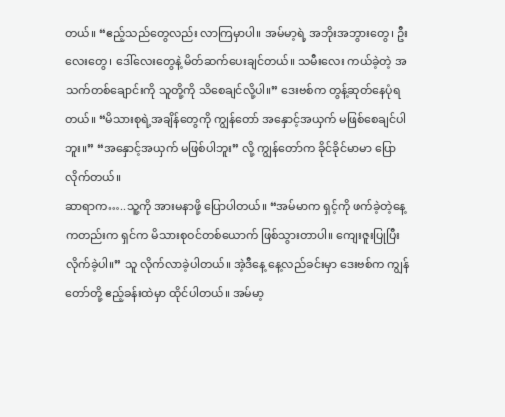တယ်။ “ဧည့်သည်တွေလည်း လာကြမှာပါ။ အမ်မာ့ရဲ့ အဘိုးအဘွားတွေ၊ ဦးလေးတွေ၊ ဒေါ်လေးတွေနဲ့ မိတ်ဆက်ပေးချင်တယ်။ သမီးလေး ကယ်ခဲ့တဲ့ အသက်တစ်ချောင်းကို သူတို့ကို သိစေချင်လို့ပါ။” ဒေးဗစ်က တွန့်ဆုတ်နေပုံရတယ်။ “မိသားစုရဲ့အချိန်တွေကို ကျွန်တော် အနှောင့်အယှက် မဖြစ်စေချင်ပါဘူး။” “အနှောင့်အယှက် မဖြစ်ပါဘူး” လို့ ကျွန်တော်က ခိုင်ခိုင်မာမာ ပြောလိုက်တယ်။
ဆာရာက…..သူ့ကို အားမနာဖို့ ပြောပါတယ်။ “အမ်မာက ရှင့်ကို ဖက်ခဲ့တဲ့နေ့ကတည်းက ရှင်က မိသားစုဝင်တစ်ယောက် ဖြစ်သွားတာပါ။ ကျေးဇူးပြုပြီး လိုက်ခဲ့ပါ။” သူ လိုက်လာခဲ့ပါတယ်။ အဲ့ဒီနေ့ နေ့လည်ခင်းမှာ ဒေးဗစ်က ကျွန်တော်တို့ ဧည့်ခန်းထဲမှာ ထိုင်ပါတယ်။ အမ်မာ့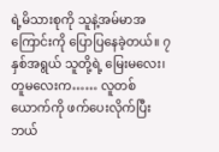ရဲ့မိသားစုကို သူနဲ့အမ်မာအကြောင်းကို ပြောပြနေခဲ့တယ်။ ၇ နှစ်အရွယ် သူတို့ရဲ့ မြေးမလေး၊ တူမလေးက…… လူတစ်ယောက်ကို ဖက်ပေးလိုက်ပြီး ဘယ်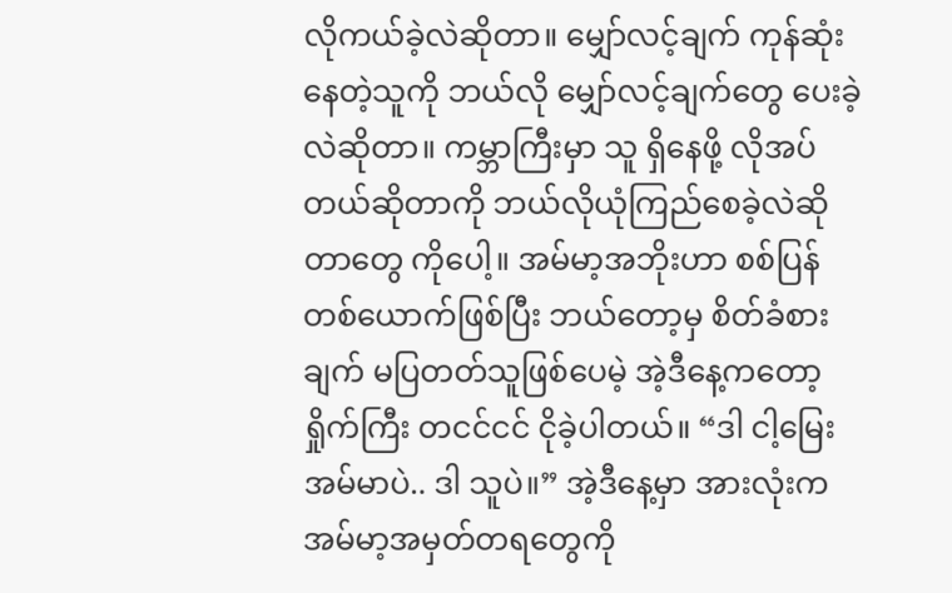လိုကယ်ခဲ့လဲဆိုတာ။ မျှော်လင့်ချက် ကုန်ဆုံးနေတဲ့သူကို ဘယ်လို မျှော်လင့်ချက်တွေ ပေးခဲ့လဲဆိုတာ။ ကမ္ဘာကြီးမှာ သူ ရှိနေဖို့ လိုအပ်တယ်ဆိုတာကို ဘယ်လိုယုံကြည်စေခဲ့လဲဆိုတာတွေ ကိုပေါ့။ အမ်မာ့အဘိုးဟာ စစ်ပြန်တစ်ယောက်ဖြစ်ပြီး ဘယ်တော့မှ စိတ်ခံစားချက် မပြတတ်သူဖြစ်ပေမဲ့ အဲ့ဒီနေ့ကတော့ ရှိုက်ကြီး တငင်ငင် ငိုခဲ့ပါတယ်။ “ဒါ ငါ့မြေး အမ်မာပဲ.. ဒါ သူပဲ။” အဲ့ဒီနေ့မှာ အားလုံးက အမ်မာ့အမှတ်တရတွေကို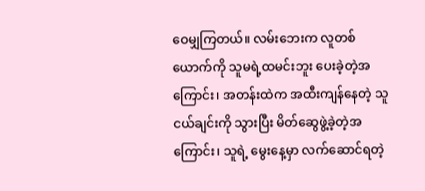ဝေမျှကြတယ်။ လမ်းဘေးက လူတစ်ယောက်ကို သူမရဲ့ထမင်းဘူး ပေးခဲ့တဲ့အကြောင်း၊ အတန်းထဲက အထီးကျန်နေတဲ့ သူငယ်ချင်းကို သွားပြီး မိတ်ဆွေဖွဲ့ခဲ့တဲ့အကြောင်း၊ သူရဲ့ မွေးနေ့မှာ လက်ဆောင်ရတဲ့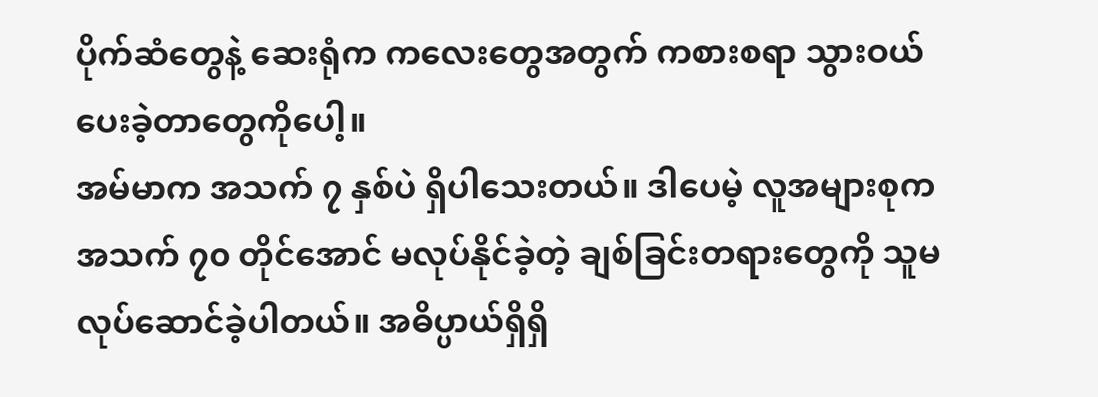ပိုက်ဆံတွေနဲ့ ဆေးရုံက ကလေးတွေအတွက် ကစားစရာ သွားဝယ်ပေးခဲ့တာတွေကိုပေါ့။
အမ်မာက အသက် ၇ နှစ်ပဲ ရှိပါသေးတယ်။ ဒါပေမဲ့ လူအများစုက အသက် ၇၀ တိုင်အောင် မလုပ်နိုင်ခဲ့တဲ့ ချစ်ခြင်းတရားတွေကို သူမလုပ်ဆောင်ခဲ့ပါတယ်။ အဓိပ္ပာယ်ရှိရှိ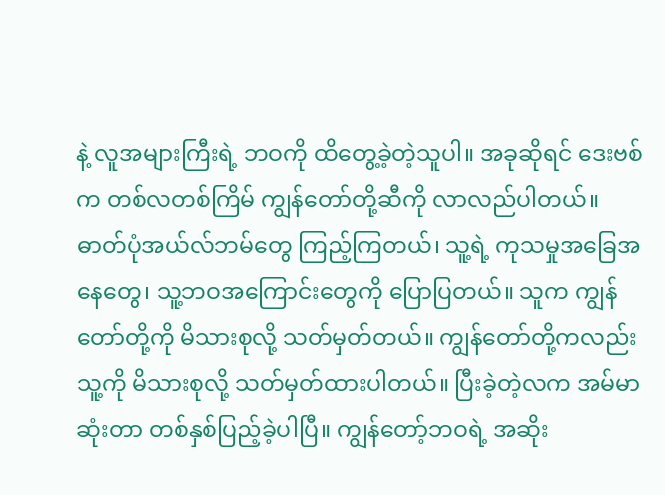နဲ့ လူအများကြီးရဲ့ ဘဝကို ထိတွေ့ခဲ့တဲ့သူပါ။ အခုဆိုရင် ဒေးဗစ်က တစ်လတစ်ကြိမ် ကျွန်တော်တို့ဆီကို လာလည်ပါတယ်။ ဓာတ်ပုံအယ်လ်ဘမ်တွေ ကြည့်ကြတယ်၊ သူ့ရဲ့ ကုသမှုအခြေအနေတွေ၊ သူ့ဘဝအကြောင်းတွေကို ပြောပြတယ်။ သူက ကျွန်တော်တို့ကို မိသားစုလို့ သတ်မှတ်တယ်။ ကျွန်တော်တို့ကလည်း သူ့ကို မိသားစုလို့ သတ်မှတ်ထားပါတယ်။ ပြီးခဲ့တဲ့လက အမ်မာ ဆုံးတာ တစ်နှစ်ပြည့်ခဲ့ပါပြီ။ ကျွန်တော့်ဘဝရဲ့ အဆိုး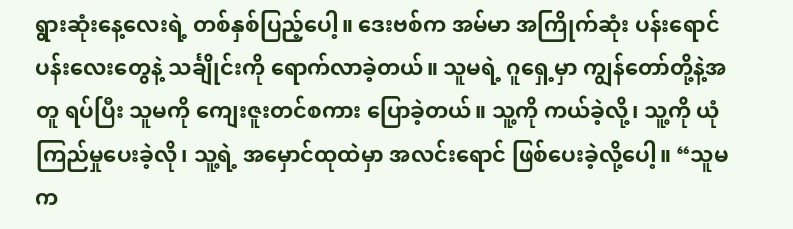ရွားဆုံးနေ့လေးရဲ့ တစ်နှစ်ပြည့်ပေါ့။ ဒေးဗစ်က အမ်မာ အကြိုက်ဆုံး ပန်းရောင်ပန်းလေးတွေနဲ့ သင်္ချိုင်းကို ရောက်လာခဲ့တယ်။ သူမရဲ့ ဂူရှေ့မှာ ကျွန်တော်တို့နဲ့အတူ ရပ်ပြီး သူမကို ကျေးဇူးတင်စကား ပြောခဲ့တယ်။ သူ့ကို ကယ်ခဲ့လို့၊ သူ့ကို ယုံကြည်မှုပေးခဲ့လို၊ သူ့ရဲ့ အမှောင်ထုထဲမှာ အလင်းရောင် ဖြစ်ပေးခဲ့လို့ပေါ့။ “သူမက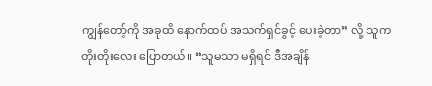ကျွန်တော့်ကို အခုထိ နောက်ထပ် အသက်ရှင်ခွင့် ပေးခဲ့တာ” လို့ သူက တိုးတိုးလေး ပြောတယ်။ “သူမသာ မရှိရင် ဒီအချိန်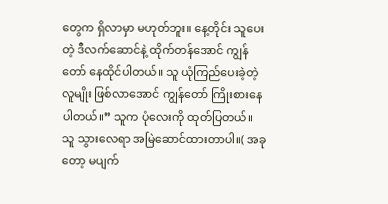တွေက ရှိလာမှာ မဟုတ်ဘူး။ နေ့တိုင်း သူပေးတဲ့ ဒီလက်ဆောင်နဲ့ ထိုက်တန်အောင် ကျွန်တော် နေထိုင်ပါတယ်။ သူ ယုံကြည်ပေးခဲ့တဲ့ လူမျိုး ဖြစ်လာအောင် ကျွန်တော် ကြိုးစားနေပါတယ်။” သူက ပုံလေးကို ထုတ်ပြတယ်။
သူ သွားလေရာ အမြဲဆောင်ထားတာပါ။( အခုတော့ မပျက်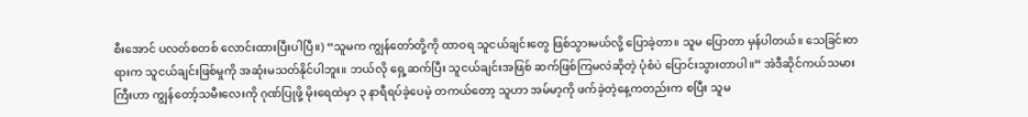စီးအောင် ပလတ်စတစ် လောင်းထားပြီးပါပြီ။) “သူမက ကျွန်တော်တို့ကို ထာဝရ သူငယ်ချင်းတွေ ဖြစ်သွားမယ်လို့ ပြောခဲ့တာ။ သူမ ပြောတာ မှန်ပါတယ်။ သေခြင်းတရားက သူငယ်ချင်းဖြစ်မှုကို အဆုံးမသတ်နိုင်ပါဘူး။ ဘယ်လို ရှေ့ဆက်ပြီး သူငယ်ချင်းအဖြစ် ဆက်ဖြစ်ကြမလဲဆိုတဲ့ ပုံစံပဲ ပြောင်းသွားတာပါ။” အဲဒီဆိုင်ကယ်သမားကြီးဟာ ကျွန်တော့်သမီးလေးကို ဂုဏ်ပြုဖို့ မိုးရေထဲမှာ ၃ နာရီရပ်ခဲ့ပေမဲ့ တကယ်တော့ သူဟာ အမ်မာ့ကို ဖက်ခဲ့တဲ့နေ့ကတည်းက စပြီး သူမ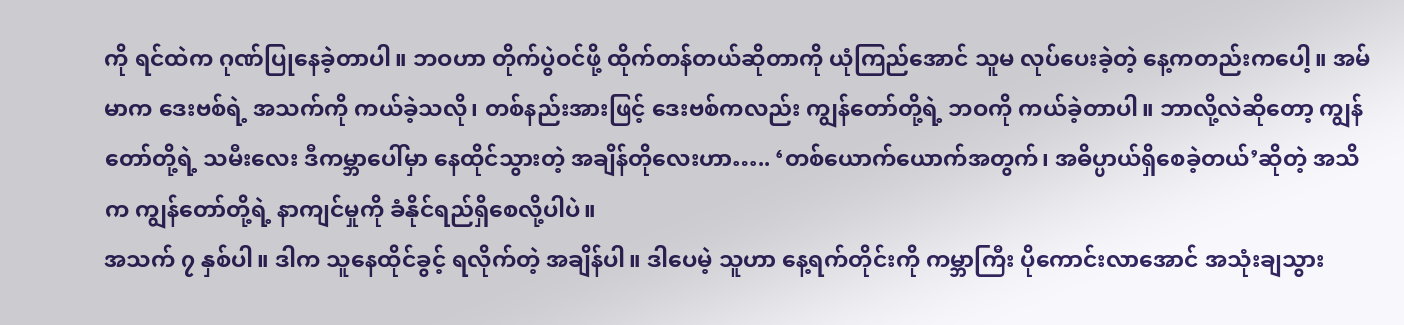ကို ရင်ထဲက ဂုဏ်ပြုနေခဲ့တာပါ။ ဘဝဟာ တိုက်ပွဲဝင်ဖို့ ထိုက်တန်တယ်ဆိုတာကို ယုံကြည်အောင် သူမ လုပ်ပေးခဲ့တဲ့ နေ့ကတည်းကပေါ့။ အမ်မာက ဒေးဗစ်ရဲ့ အသက်ကို ကယ်ခဲ့သလို၊ တစ်နည်းအားဖြင့် ဒေးဗစ်ကလည်း ကျွန်တော်တို့ရဲ့ ဘဝကို ကယ်ခဲ့တာပါ။ ဘာလို့လဲဆိုတော့ ကျွန်တော်တို့ရဲ့ သမီးလေး ဒီကမ္ဘာပေါ်မှာ နေထိုင်သွားတဲ့ အချိန်တိုလေးဟာ….. ‘တစ်ယောက်ယောက်အတွက်၊ အဓိပ္ပာယ်ရှိစေခဲ့တယ်’ဆိုတဲ့ အသိက ကျွန်တော်တို့ရဲ့ နာကျင်မှုကို ခံနိုင်ရည်ရှိစေလို့ပါပဲ။
အသက် ၇ နှစ်ပါ။ ဒါက သူနေထိုင်ခွင့် ရလိုက်တဲ့ အချိန်ပါ။ ဒါပေမဲ့ သူဟာ နေ့ရက်တိုင်းကို ကမ္ဘာကြီး ပိုကောင်းလာအောင် အသုံးချသွား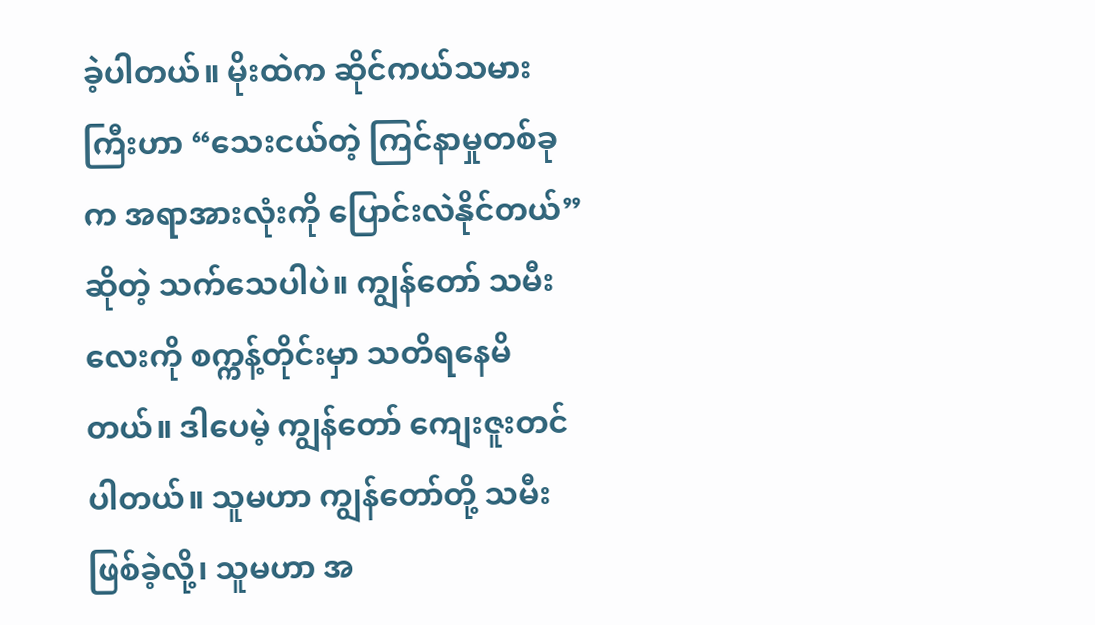ခဲ့ပါတယ်။ မိုးထဲက ဆိုင်ကယ်သမားကြီးဟာ “သေးငယ်တဲ့ ကြင်နာမှုတစ်ခုက အရာအားလုံးကို ပြောင်းလဲနိုင်တယ်” ဆိုတဲ့ သက်သေပါပဲ။ ကျွန်တော် သမီးလေးကို စက္ကန့်တိုင်းမှာ သတိရနေမိတယ်။ ဒါပေမဲ့ ကျွန်တော် ကျေးဇူးတင်ပါတယ်။ သူမဟာ ကျွန်တော်တို့ သမီးဖြစ်ခဲ့လို့၊ သူမဟာ အ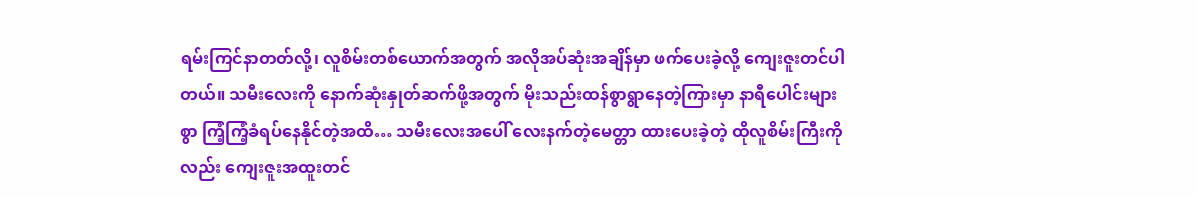ရမ်းကြင်နာတတ်လို့၊ လူစိမ်းတစ်ယောက်အတွက် အလိုအပ်ဆုံးအချိန်မှာ ဖက်ပေးခဲ့လို့ ကျေးဇူးတင်ပါတယ်။ သမီးလေးကို နောက်ဆုံးနှုတ်ဆက်ဖို့အတွက် မိုးသည်းထန်စွာရွာနေတဲ့ကြားမှာ နာရီပေါင်းများစွာ ကြံ့ကြံ့ခံရပ်နေနိုင်တဲ့အထိ… သမီးလေးအပေါ် လေးနက်တဲ့မေတ္တာ ထားပေးခဲ့တဲ့ ထိုလူစိမ်းကြီးကိုလည်း ကျေးဇူးအထူးတင်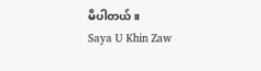မိပါတယ်။
Saya U Khin Zaw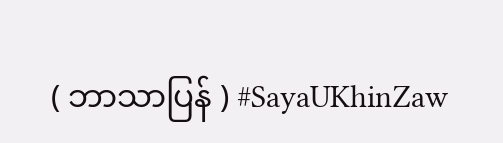( ဘာသာပြန် ) #SayaUKhinZaw